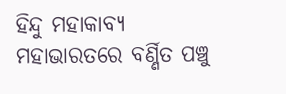ହିନ୍ଦୁ ମହାକାବ୍ୟ ମହାଭାରତରେ ବର୍ଣ୍ଣିତ ପଞ୍ଚୁ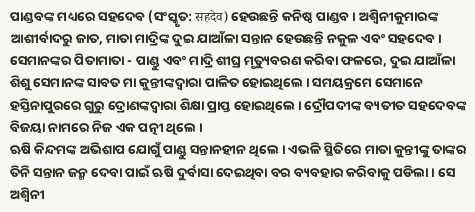ପାଣ୍ଡବଙ୍କ ମଧ୍ୟରେ ସହଦେବ (ସଂସ୍କୃତ: सहदेव) ହେଉଛନ୍ତି କନିଷ୍ଠ ପାଣ୍ଡବ । ଅଶ୍ୱିନୀକୁମାରଙ୍କ ଆଶୀର୍ବାଦରୁ ଜାତ, ମାତା ମାଦ୍ରିଙ୍କ ଦୁଇ ଯାଆଁଳା ସନ୍ତାନ ହେଉଛନ୍ତି ନକୁଳ ଏବଂ ସହଦେବ । ସେମାନଙ୍କର ପିତାମାତା - ପାଣ୍ଡୁ ଏବଂ ମାଦ୍ରି ଶୀଘ୍ର ମୃତ୍ୟୁବରଣ କରିବା ଫଳରେ, ଦୁଇ ଯାଆଁଳା ଶିଶୁ ସେମାନଙ୍କ ସାବତ ମା କୁନ୍ତୀଙ୍କଦ୍ୱାରା ପାଳିତ ହୋଇଥିଲେ । ସମୟକ୍ରମେ ସେମାନେ ହସ୍ତିନାପୁରରେ ଗୁରୁ ଦ୍ରୋଣଙ୍କଦ୍ୱାରା ଶିକ୍ଷା ପ୍ରାପ୍ତ ହୋଇଥିଲେ । ଦ୍ରୌପଦୀଙ୍କ ବ୍ୟତୀତ ସହଦେବଙ୍କ ବିଜୟା ନାମରେ ନିଜ ଏକ ପତ୍ନୀ ଥିଲେ ।
ଋଷି କିନ୍ଦମଙ୍କ ଅଭିଶାପ ଯୋଗୁଁ ପାଣ୍ଡୁ ସନ୍ତାନହୀନ ଥିଲେ । ଏଭଳି ସ୍ଥିତିରେ ମାତା କୁନ୍ତୀଙ୍କୁ ତାଙ୍କର ତିନି ସନ୍ତାନ ଜନ୍ମ ଦେବା ପାଇଁ ଋଷି ଦୁର୍ବାସା ଦେଇଥିବା ବର ବ୍ୟବହାର କରିବାକୁ ପଡିଲା । ସେ ଅଶ୍ୱିନୀ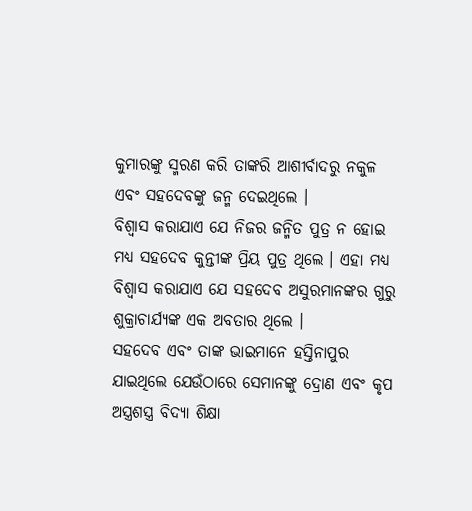କୁମାରଙ୍କୁ ସ୍ମରଣ କରି ତାଙ୍କରି ଆଶୀର୍ବାଦରୁ ନକୁଳ ଏବଂ ସହଦେବଙ୍କୁ ଜନ୍ମ ଦେଇଥିଲେ ।
ବିଶ୍ୱାସ କରାଯାଏ ଯେ ନିଜର ଜନ୍ମିତ ପୁତ୍ର ନ ହୋଇ ମଧ୍ୟ ସହଦେବ କୁନ୍ତୀଙ୍କ ପ୍ରିୟ ପୁତ୍ର ଥିଲେ । ଏହା ମଧ୍ୟ ବିଶ୍ୱାସ କରାଯାଏ ଯେ ସହଦେବ ଅସୁରମାନଙ୍କର ଗୁରୁ ଶୁକ୍ରାଚାର୍ଯ୍ୟଙ୍କ ଏକ ଅବତାର ଥିଲେ ।
ସହଦେବ ଏବଂ ତାଙ୍କ ଭାଇମାନେ ହସ୍ତିନାପୁର ଯାଇଥିଲେ ଯେଉଁଠାରେ ସେମାନଙ୍କୁ ଦ୍ରୋଣ ଏବଂ କୃପ ଅସ୍ତ୍ରଶସ୍ତ୍ର ବିଦ୍ୟା ଶିକ୍ଷା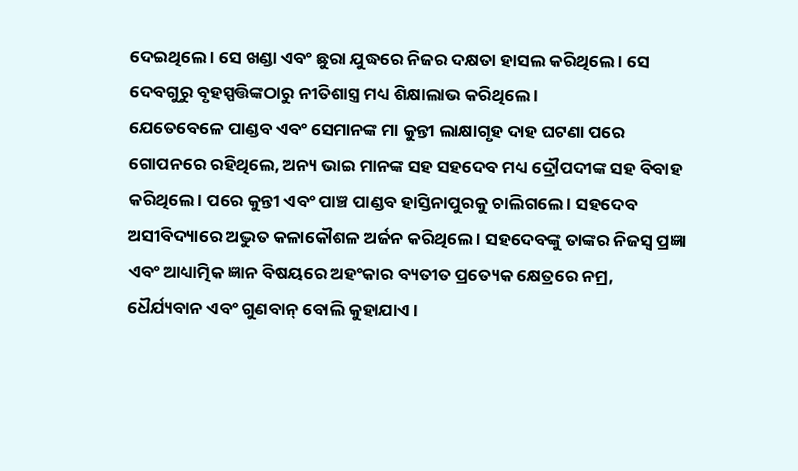ଦେଇଥିଲେ । ସେ ଖଣ୍ଡା ଏବଂ ଛୁରା ଯୁଦ୍ଧରେ ନିଜର ଦକ୍ଷତା ହାସଲ କରିଥିଲେ । ସେ ଦେବଗୁରୁ ବୃହସ୍ପତ୍ତିଙ୍କଠାରୁ ନୀତିଶାସ୍ତ୍ର ମଧ୍ୟ ଶିକ୍ଷାଲାଭ କରିଥିଲେ ।
ଯେତେବେଳେ ପାଣ୍ଡବ ଏବଂ ସେମାନଙ୍କ ମା କୁନ୍ତୀ ଲାକ୍ଷାଗୃହ ଦାହ ଘଟଣା ପରେ ଗୋପନରେ ରହିଥିଲେ, ଅନ୍ୟ ଭାଇ ମାନଙ୍କ ସହ ସହଦେବ ମଧ୍ୟ ଦ୍ରୌପଦୀଙ୍କ ସହ ବିବାହ କରିଥିଲେ । ପରେ କୁନ୍ତୀ ଏବଂ ପାଞ୍ଚ ପାଣ୍ଡବ ହାସ୍ତିନାପୁରକୁ ଚାଲିଗଲେ । ସହଦେବ ଅସୀବିଦ୍ୟାରେ ଅଦ୍ଭୁତ କଳାକୌଶଳ ଅର୍ଜନ କରିଥିଲେ । ସହଦେବଙ୍କୁ ତାଙ୍କର ନିଜସ୍ୱ ପ୍ରଜ୍ଞା ଏବଂ ଆଧ୍ୟାତ୍ମିକ ଜ୍ଞାନ ବିଷୟରେ ଅହଂକାର ବ୍ୟତୀତ ପ୍ରତ୍ୟେକ କ୍ଷେତ୍ରରେ ନମ୍ର, ଧୈର୍ଯ୍ୟବାନ ଏବଂ ଗୁଣବାନ୍ ବୋଲି କୁହାଯାଏ ।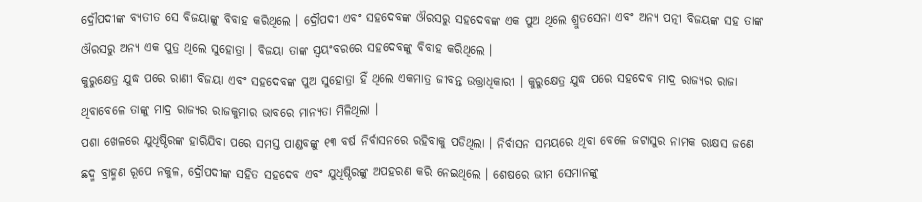ଦ୍ରୌପଦୀଙ୍କ ବ୍ୟତୀତ ସେ ବିଜୟାଙ୍କୁ ବିବାହ କରିଥିଲେ । ଦ୍ରୌପଦୀ ଏବଂ ସହଦେବଙ୍କ ଔରସରୁ ସହଦେବଙ୍କ ଏକ ପୁଅ ଥିଲେ ଶ୍ରୁତସେନା ଏବଂ ଅନ୍ୟ ପତ୍ନୀ ବିଜୟଙ୍କ ସହ ତାଙ୍କ ଔରସରୁ ଅନ୍ୟ ଏକ ପୁତ୍ର ଥିଲେ ସୁହୋତ୍ରା । ବିଜୟା ତାଙ୍କ ସ୍ୱୟଂବରରେ ସହଦେବଙ୍କୁ ବିବାହ କରିଥିଲେ ।
କୁରୁକ୍ଷେତ୍ର ଯୁଦ୍ଧ ପରେ ରାଣୀ ବିଜୟା ଏବଂ ସହଦେବଙ୍କ ପୁଅ ସୁହୋତ୍ରା ହିଁ ଥିଲେ ଏକମାତ୍ର ଜୀବନ୍ତ ଉତ୍ତ୍ରାଧିକାରୀ । କୁରୁକ୍ଷେତ୍ର ଯୁଦ୍ଧ ପରେ ସହଦେବ ମାଦ୍ର ରାଜ୍ୟର ରାଜା ଥିବାବେଳେ ତାଙ୍କୁ ମାଦ୍ର ରାଜ୍ୟର ରାଜକୁମାର ଭାବରେ ମାନ୍ୟତା ମିଳିଥିଲା ।
ପଶା ଖେଳରେ ଯୁଧିଷ୍ଠିରଙ୍କ ହାରିଯିବା ପରେ ସମସ୍ତ ପାଣ୍ଡବଙ୍କୁ ୧୩ ବର୍ଷ ନିର୍ବାସନରେ ରହିବାକୁ ପଡିଥିଲା । ନିର୍ବାସନ ସମୟରେ ଥିବା ବେଳେ ଜଟାସୁର ନାମକ ରାକ୍ଷସ ଜଣେ ଛଦ୍ମ ବ୍ରାହ୍ମଣ ରୂପେ ନକୁଳ, ଦ୍ରୌପଦୀଙ୍କ ସହିତ ସହଦେବ ଏବଂ ଯୁଧିଷ୍ଠିରଙ୍କୁ ଅପହରଣ କରି ନେଇଥିଲେ । ଶେଷରେ ଭୀମ ସେମାନଙ୍କୁ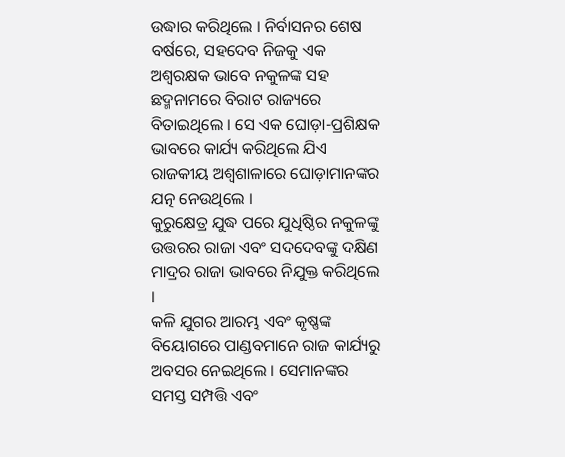ଉଦ୍ଧାର କରିଥିଲେ । ନିର୍ବାସନର ଶେଷ ବର୍ଷରେ, ସହଦେବ ନିଜକୁ ଏକ ଅଶ୍ୱରକ୍ଷକ ଭାବେ ନକୁଳଙ୍କ ସହ ଛଦ୍ମନାମରେ ବିରାଟ ରାଜ୍ୟରେ ବିତାଇଥିଲେ । ସେ ଏକ ଘୋଡ଼ା-ପ୍ରଶିକ୍ଷକ ଭାବରେ କାର୍ଯ୍ୟ କରିଥିଲେ ଯିଏ ରାଜକୀୟ ଅଶ୍ୱଶାଳାରେ ଘୋଡ଼ାମାନଙ୍କର ଯତ୍ନ ନେଉଥିଲେ ।
କୁରୁକ୍ଷେତ୍ର ଯୁଦ୍ଧ ପରେ ଯୁଧିଷ୍ଠିର ନକୁଳଙ୍କୁ ଉତ୍ତରର ରାଜା ଏବଂ ସଦଦେବଙ୍କୁ ଦକ୍ଷିଣ ମାଦ୍ରର ରାଜା ଭାବରେ ନିଯୁକ୍ତ କରିଥିଲେ ।
କଳି ଯୁଗର ଆରମ୍ଭ ଏବଂ କୃଷ୍ଣଙ୍କ ବିୟୋଗରେ ପାଣ୍ଡବମାନେ ରାଜ କାର୍ଯ୍ୟରୁ ଅବସର ନେଇଥିଲେ । ସେମାନଙ୍କର ସମସ୍ତ ସମ୍ପତ୍ତି ଏବଂ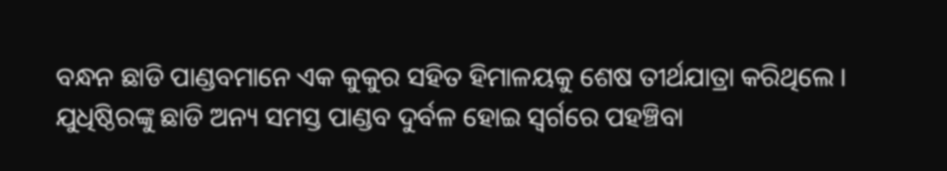ବନ୍ଧନ ଛାଡି ପାଣ୍ଡବମାନେ ଏକ କୁକୁର ସହିତ ହିମାଳୟକୁ ଶେଷ ତୀର୍ଥଯାତ୍ରା କରିଥିଲେ ।
ଯୁଧିଷ୍ଠିରଙ୍କୁ ଛାଡି ଅନ୍ୟ ସମସ୍ତ ପାଣ୍ଡବ ଦୁର୍ବଳ ହୋଇ ସ୍ୱର୍ଗରେ ପହଞ୍ଚିବା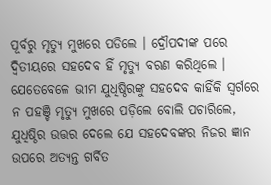ପୂର୍ବରୁ ମୃତ୍ୟୁ ମୁଖରେ ପଡିଲେ । ଦ୍ରୌପଦୀଙ୍କ ପରେ ଦ୍ୱିତୀୟରେ ସହଦେବ ହିଁ ମୃତ୍ୟୁ ବରଣ କରିଥିଲେ । ଯେତେବେଳେ ଭୀମ ଯୁଧିଷ୍ଠିରଙ୍କୁ ସହଦେବ କାହିଁକି ସ୍ୱର୍ଗରେ ନ ପହଞ୍ଚି ମୃତ୍ୟୁ ମୁଖରେ ପଡ଼ିଲେ ବୋଲି ପଚାରିଲେ, ଯୁଧିଷ୍ଠିର ଉତ୍ତର ଦେଲେ ଯେ ସହଦେବଙ୍କର ନିଜର ଜ୍ଞାନ ଉପରେ ଅତ୍ୟନ୍ତ ଗର୍ବିତ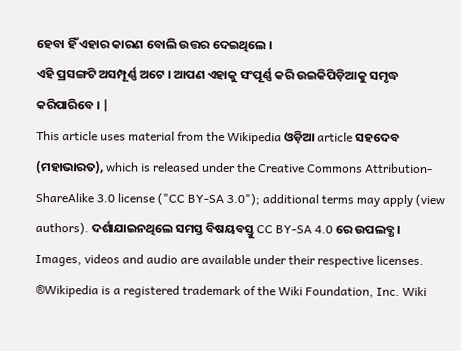ହେବା ହିଁ ଏହାର କାରଣ ବୋଲି ଉତ୍ତର ଦେଇଥିଲେ ।
ଏହି ପ୍ରସଙ୍ଗଟି ଅସମ୍ପୂର୍ଣ୍ଣ ଅଟେ । ଆପଣ ଏହାକୁ ସଂପୂର୍ଣ୍ଣ କରି ଉଇକିପିଡ଼ିଆକୁ ସମୃଦ୍ଧ କରିପାରିବେ । |
This article uses material from the Wikipedia ଓଡ଼ିଆ article ସହଦେବ (ମହାଭାରତ), which is released under the Creative Commons Attribution-ShareAlike 3.0 license ("CC BY-SA 3.0"); additional terms may apply (view authors). ଦର୍ଶାଯାଇନଥିଲେ ସମସ୍ତ ବିଷୟବସ୍ତୁ CC BY-SA 4.0 ରେ ଉପଲବ୍ଧ । Images, videos and audio are available under their respective licenses.
®Wikipedia is a registered trademark of the Wiki Foundation, Inc. Wiki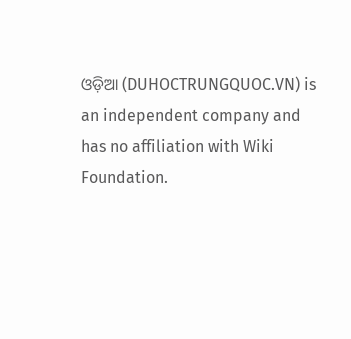ଓଡ଼ିଆ (DUHOCTRUNGQUOC.VN) is an independent company and has no affiliation with Wiki Foundation.